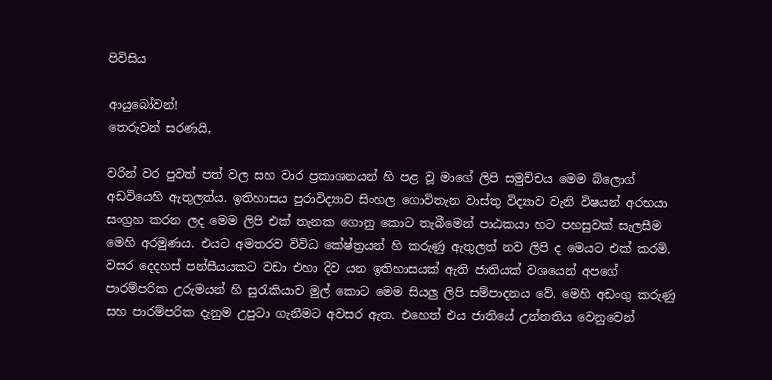පිවිසිය

ආයුබෝවන්!
තෙරුවන් සරණයි,

වරින් වර පුවත් පත් වල සහ වාර ප්‍රකාශනයන් හි පළ වූ මාගේ ලිපි සමුච්චය මෙම බ්ලොග් අඩවියෙහි ඇතුලත්ය. ඉතිහාසය පුරාවිද්‍යාව සිංහල ගොවිතැන වාස්තු විද්‍යාව වැනි විෂයන් අරභයා සංග්‍රහ කරන ලද මෙම ලිපි එක් තැනක ගොනු කොට තැබීමෙන් පාඨකයා හට පහසුවක් සැලසීම මෙහි අරමුණය. එයට අමතරව විවිධ කේෂ්ත්‍රයන් හි කරුණු ඇතුලත් නව ලිපි ද මෙයට එක් කරමි.
වසර දෙදහස් පන්සීයයකට වඩා එහා දිව යන ඉතිහාසයක් ඇති ජාතියක් වශයෙන් අපගේ පාරම්පරික උරුමයන් හි සුරැකියාව මුල් කොට මෙම සියලු ලිපි සම්පාදනය වේ. මෙහි අඩංගු කරුණු සහ පාරම්පරික දැනුම උපුටා ගැනීමට අවසර ඇත. එහෙත් එය ජාතියේ උන්නතිය වෙනුවෙන්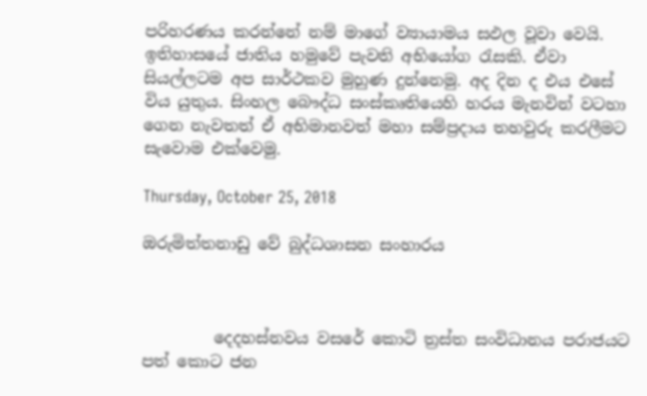පරිහරණය කරන්නේ නම් මාගේ ව්‍යායාමය සඵල වූවා වෙයි.
ඉතිහාසයේ ජාතිය හමුවේ පැවති අභියෝග රැසකි. ඒවා සියල්ලටම අප සාර්ථකව මුහුණ දුන්නෙමු. අද දින ද එය එසේ විය යුතුය. සිංහල බෞද්ධ සංස්කෘතියෙහි හරය මැනවින් වටහා ගෙන නැවතත් ඒ අභිමානවත් මහා සම්ප්‍රදාය තහවුරු කරලීමට සැවොම ‍එක්වෙමු.

Thursday, October 25, 2018

ඔරුමිත්තනාඩු වේ බුද්ධශාසන සංහාරය



         දෙදහස්නවය වසරේ කොටි ත්‍රස්ත සංවිධානය පරාජයට පත් කොට ජන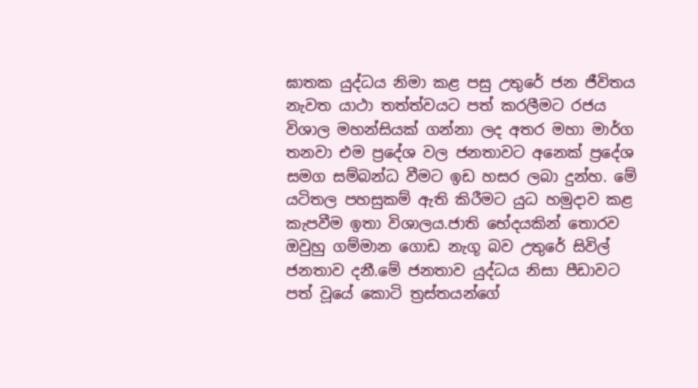ඝාතක යුද්ධය නිමා කළ පසු උතුරේ ජන ජීවිතය නැවත යාථා තත්ත්වයට පත් කරලීමට රජය විශාල මහන්සියක් ගන්නා ලද අතර මහා මාර්ග තනවා එම ප්‍රදේශ වල ජනතාවට අනෙක් ප්‍රදේශ සමග සම්බන්ධ වීමට ඉඩ හසර ලබා දුන්හ. මේ යටිතල පහසුකම් ඇති කිරීමට යුධ හමුදාව කළ කැපවීම ඉතා විශාලය.ජාති භේදයකින් තොරව ඔවුහු ගම්මාන ගොඩ නැගූ බව උතුරේ සිවිල් ජනතාව දනී.මේ ජනතාව යුද්ධය නිසා පීඩාවට පත් වූයේ කොටි ත්‍රස්තයන්ගේ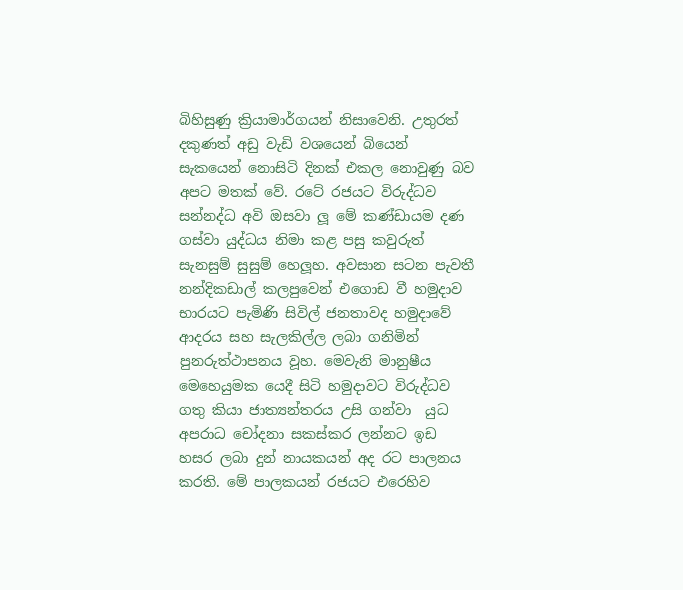බිහිසුණු ක්‍රියාමාර්ගයන් නිසාවෙනි. උතුරත් දකුණත් අඩු වැඩි වශයෙන් බියෙන් සැකයෙන් නොසිටි දිනක් එකල නොවුණු බව අපට මතක් වේ. රටේ රජයට විරුද්ධව සන්නද්ධ අවි ඔසවා ලූ මේ කණ්ඩායම දණ ගස්වා යුද්ධය නිමා කළ පසු කවුරුත් සැනසුම් සුසුම් හෙලූහ. අවසාන සටන පැවතී නන්දිකඩාල් කලපුවෙන් එගොඩ වී හමුදාව භාරයට පැමිණි සිවිල් ජනතාවද හමුදාවේ ආදරය සහ සැලකිල්ල ලබා ගනිමින් පුනරුත්ථාපනය වූහ. මෙවැනි මානුෂීය මෙහෙයුමක යෙදී සිටි හමුදාවට විරුද්ධව ගතු කියා ජාත්‍යන්තරය උසි ගන්වා  යුධ අපරාධ චෝදනා සකස්කර ලන්නට ඉඩ හසර ලබා දුන් නායකයන් අද රට පාලනය කරති. මේ පාලකයන් රජයට එරෙහිව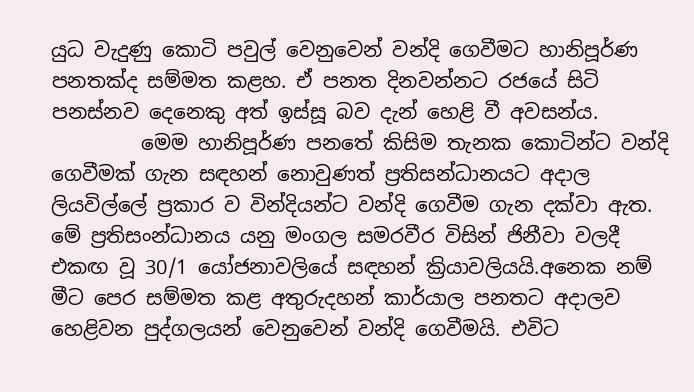යුධ වැදුණු කොටි පවුල් වෙනුවෙන් වන්දි ගෙවීමට හානිපූර්ණ පනතක්ද සම්මත කළහ. ඒ පනත දිනවන්නට රජයේ සිටි පනස්නව දෙනෙකු අත් ඉස්සූ බව දැන් හෙළි වී අවසන්ය.
         මෙම හානිපූර්ණ පනතේ කිසිම තැනක කොටින්ට වන්දි ගෙවීමක් ගැන සඳහන් නොවුණත් ප්‍රතිසන්ධානයට අදාල ලියවිල්ලේ ප්‍රකාර ව වින්දියන්ට වන්දි ගෙවීම ගැන දක්වා ඇත. මේ ප්‍රතිසංන්ධානය යනු මංගල සමරවීර විසින් ජිනීවා වලදී එකඟ වූ 30/1 යෝජනාවලියේ සඳහන් ක්‍රියාවලියයි.අනෙක නම් මීට පෙර සම්මත කළ අතුරුදහන් කාර්යාල පනතට අදාලව හෙළිවන පුද්ගලයන් වෙනුවෙන් වන්දි ගෙවීමයි. එවිට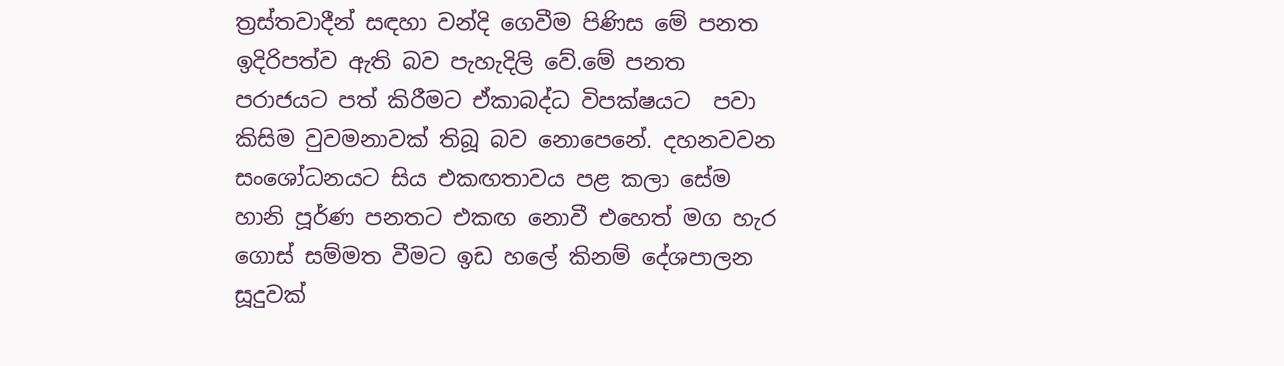ත්‍රස්තවාදීන් සඳහා වන්දි ගෙවීම පිණිස මේ පනත ඉදිරිපත්ව ඇති බව පැහැදිලි වේ.මේ පනත පරාජයට පත් කිරීමට ඒකාබද්ධ විපක්ෂයට  පවා කිසිම වුවමනාවක් තිබූ බව නොපෙනේ. දහනවවන සංශෝධනයට සිය එකඟතාවය පළ කලා සේම හානි පූර්ණ පනතට එකඟ නොවී එහෙත් මග හැර ගොස් සම්මත වීමට ඉඩ හලේ කිනම් දේශපාලන සූදුවක්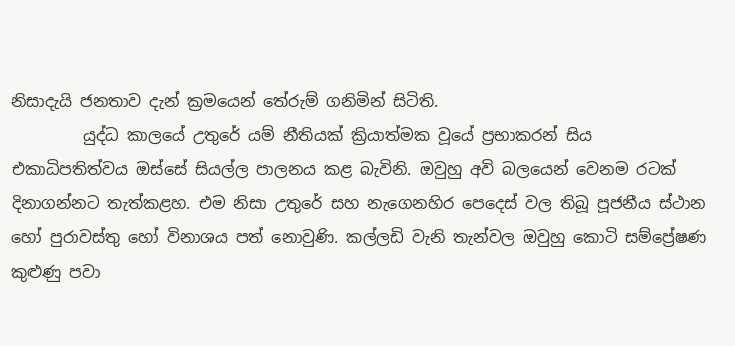නිසාදැයි ජනතාව දැන් ක්‍රමයෙන් තේරුම් ගනිමින් සිටිති.
         යුද්ධ කාලයේ උතුරේ යම් නීතියක් ක්‍රියාත්මක වූයේ ප්‍රභාකරන් සිය එකාධිපතිත්වය ඔස්සේ සියල්ල පාලනය කළ බැවිනි. ඔවුහු අවි බලයෙන් වෙනම රටක් දිනාගන්නට තැත්කළහ. එම නිසා උතුරේ සහ නැගෙනහිර පෙදෙස් වල තිබූ පූජනීය ස්ථාන හෝ පුරාවස්තු හෝ විනාශය පත් නොවුණි. කල්ලඩි වැනි තැන්වල ඔවුහු කොටි සම්ප්‍රේෂණ කුළුණු පවා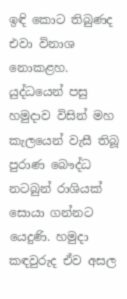ඉඳි කොට තිබුණද එවා විනාශ නොකළහ. යුද්ධයෙන් පසු හමුදාව විසින් මහ කැලයෙන් වැසී තිබූ පුරාණ බෞද්ධ නටබුන් රාශියක් සොයා ගන්නට යෙදුණි. හමුදා කඳවුරුද ඒව අසල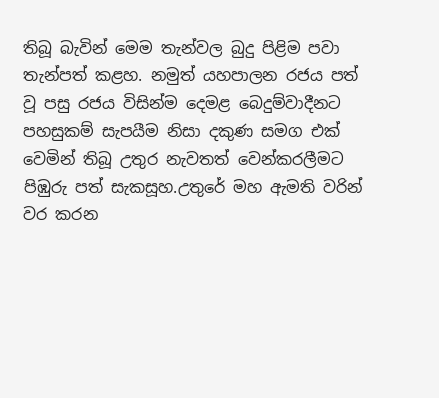තිබූ බැවින් මෙම තැන්වල බුදු පිළිම පවා තැන්පත් කළහ. නමුත් යහපාලන රජය පත් වූ පසු රජය විසින්ම දෙමළ බෙදුම්වාදීනට පහසුකම් සැපයීම නිසා දකුණ සමග එක් වෙමින් තිබූ උතුර නැවතත් වෙන්කරලීමට පිඹුරු පත් සැකසූහ.උතුරේ මහ ඇමති වරින් වර කරන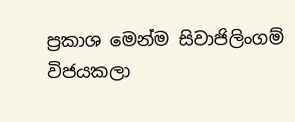ප්‍රකාශ මෙන්ම සිවාජිලිංගම් විජයකලා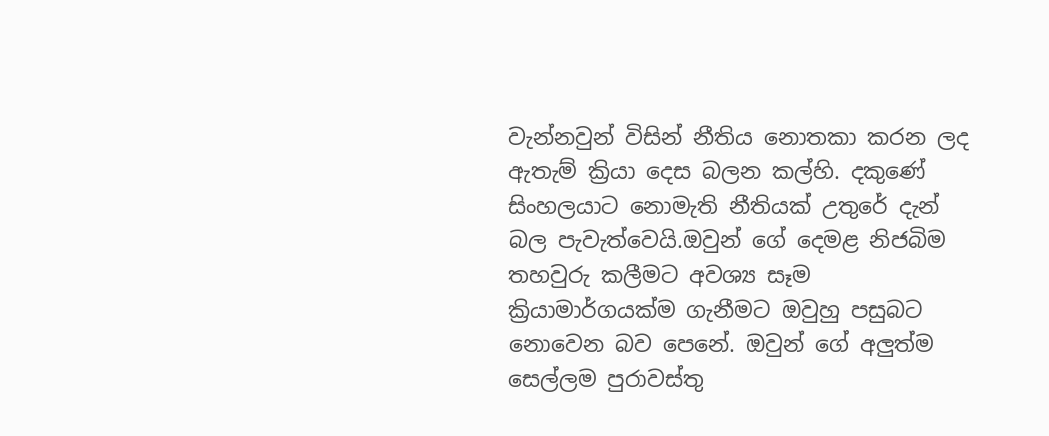වැන්නවුන් විසින් නීතිය නොතකා කරන ලද ඇතැම් ක්‍රියා දෙස බලන කල්හි. දකුණේ සිංහලයාට නොමැති නීතියක් උතුරේ දැන් බල පැවැත්වෙයි.ඔවුන් ගේ දෙමළ නිජබිම තහවුරු කලීමට අවශ්‍ය සෑම ක්‍රියාමාර්ගයක්ම ගැනීමට ඔවුහු පසුබට නොවෙන බව පෙනේ. ඔවුන් ගේ අලුත්ම සෙල්ලම පුරාවස්තු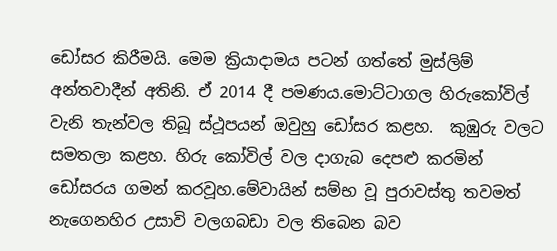ඩෝසර කිරීමයි. මෙම ක්‍රියාදාමය පටන් ගත්තේ මුස්ලිම් අන්තවාදීන් අතිනි. ඒ 2014 දී පමණය.මොට්ටාගල හිරුකෝවිල් වැනි තැන්වල තිබූ ස්ථූපයන් ඔවුහු ඩෝසර කළහ.  කුඹුරු වලට සමතලා කළහ. හිරු කෝවිල් වල දාගැබ දෙපළු කරමින් ඩෝසරය ගමන් කරවූහ.මේවායින් සම්භ වූ පුරාවස්තු තවමත් නැගෙනහිර උසාවි වලගබඩා වල තිබෙන බව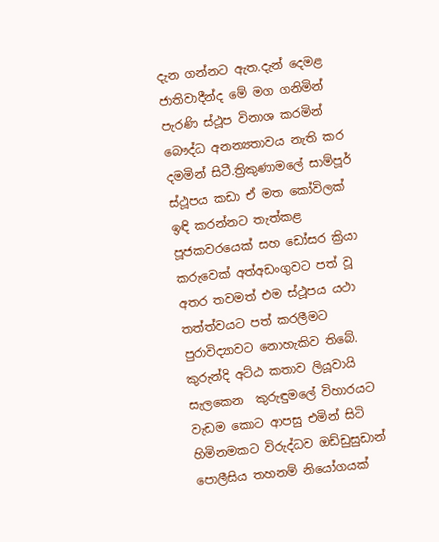දැන ගන්නට ඇත.දැන් දෙමළ ජාතිවාදීන්ද මේ මග ගනිමින් පැරණි ස්ථූප විනාශ කරමින් බෞද්ධ අනන්‍යතාවය නැති කර දමමින් සිටී.ත්‍රිකුණාමලේ සාම්පූර් ස්ථූපය කඩා ඒ මත කෝවිලක් ඉඳි කරන්නට තැත්කළ පූජකවරයෙක් සහ ඩෝසර ක්‍රියා කරුවෙක් අත්අඩංගුවට පත් වූ අතර තවමත් එම ස්ථූපය යථා තත්ත්වයට පත් කරලීමට පුරාවිද්‍යාවට නොහැකිව තිබේ. කුරුන්දි අට්ඨ කතාව ලියූවායි සැලකෙන  කුරුඳුමලේ විහාරයට වැඩම කොට ආපසු එමින් සිටි හිමිනමකට විරුද්ධව ඔඩ්ඩුසුඩාන් පොලීසිය තහනම් නියෝගයක්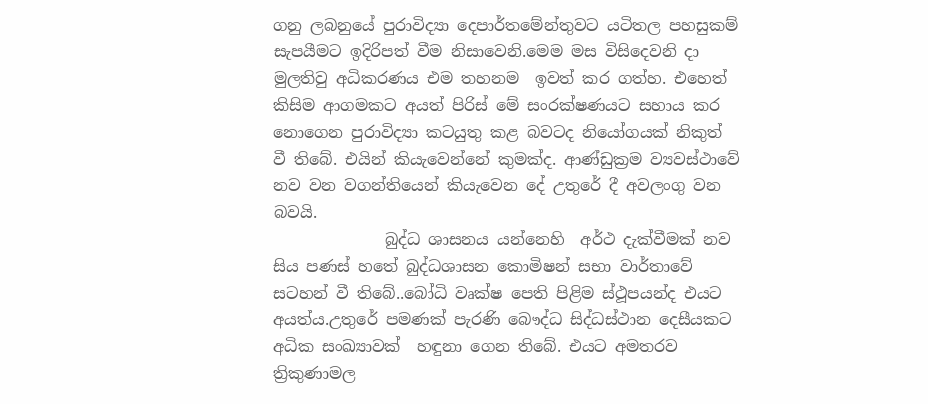ගනු ලබනුයේ පුරාවිද්‍යා දෙපාර්තමේන්තුවට යටිතල පහසුකම් සැපයීමට ඉදිරිපත් වීම නිසාවෙනි.මෙම මස විසිදෙවනි දා මුලතිවු අධිකරණය එම තහනම  ඉවත් කර ගත්හ. එහෙත් කිසිම ආගමකට අයත් පිරිස් මේ සංරක්ෂණයට සහාය කර නොගෙන පුරාවිද්‍යා කටයුතු කළ බවටද නියෝගයක් නිකුත් වී තිබේ. එයින් කියැවෙන්නේ කුමක්ද. ආණ්ඩුක්‍රම ව්‍යවස්ථාවේ නව වන වගන්තියෙන් කියැවෙන දේ උතුරේ දී අවලංගු වන බවයි.
              බුද්ධ ශාසනය යන්නෙහි  අර්ථ දැක්වීමක් නව සිය පණස් හතේ බුද්ධශාසන කොමිෂන් සභා වාර්තාවේ සටහන් වී තිබේ..බෝධි වෘක්ෂ පෙති පිළිම ස්ථූපයන්ද එයට අයත්ය.උතුරේ පමණක් පැරණි බෞද්ධ සිද්ධස්ථාන දෙසීයකට අධික සංඛ්‍යාවක්  හඳුනා ගෙන තිබේ. එයට අමතරව ත්‍රිකුණාමල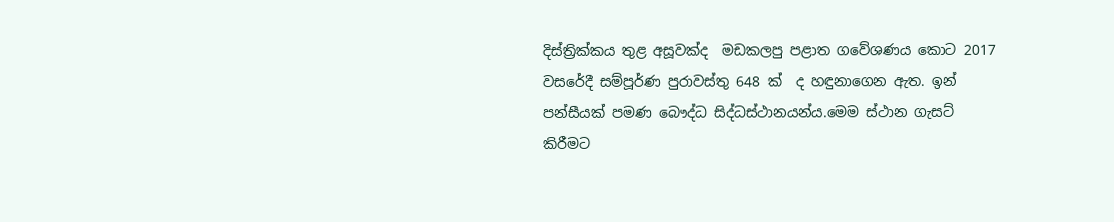දිස්ත්‍රික්කය තුළ අසූවක්ද  මඩකලපු පළාත ගවේශණය කොට 2017 වසරේදී සම්පූර්ණ පුරාවස්තු 648 ක්  ද හඳුනාගෙන ඇත. ඉන් පන්සීයක් පමණ බෞද්ධ සිද්ධස්ථානයන්ය.මෙම ස්ථාන ගැසට් කිරීමට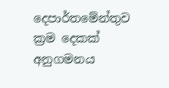දෙපාර්තමේන්තුව ක්‍රම දෙකක් අනුගමනය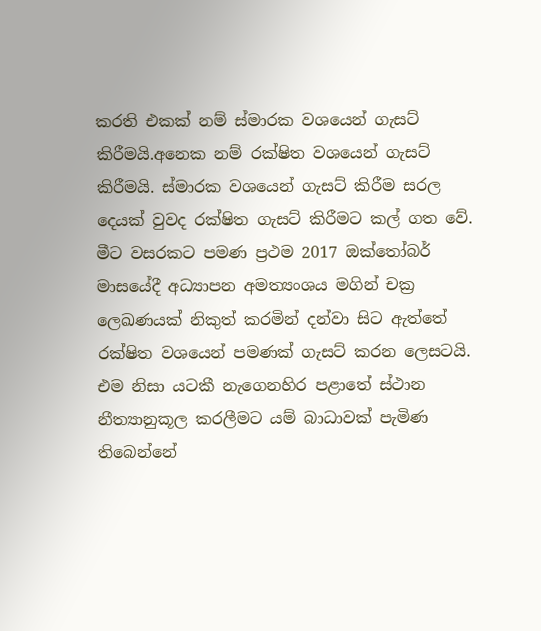කරති එකක් නම් ස්මාරක වශයෙන් ගැසට් කිරීමයි.අනෙක නම් රක්ෂිත වශයෙන් ගැසට් කිරීමයි. ස්මාරක වශයෙන් ගැසට් කිරීම සරල දෙයක් වුවද රක්ෂිත ගැසට් කිරීමට කල් ගත වේ. මීට වසරකට පමණ ප්‍රථම 2017 ඔක්තෝබර් මාසයේදී අධ්‍යාපන අමත්‍යංශය මගින් චක්‍ර ලෙඛණයක් නිකුත් කරමින් දන්වා සිට ඇත්තේ රක්ෂිත වශයෙන් පමණක් ගැසට් කරන ලෙසටයි. එම නිසා යටකී නැගෙනහිර පළාතේ ස්ථාන නීත්‍යානුකූල කරලීමට යම් බාධාවක් පැමිණ තිබෙන්නේ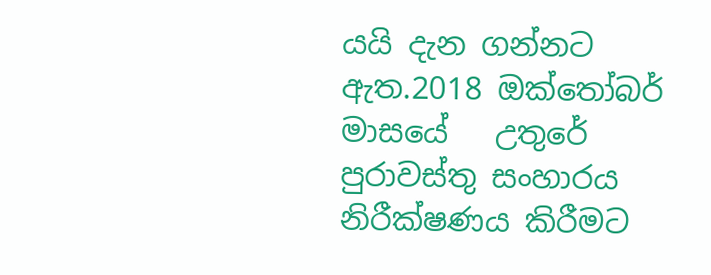යයි දැන ගන්නට ඇත.2018 ඔක්තෝබර් මාසයේ   උතුරේ පුරාවස්තු සංහාරය නිරීක්ෂණය කිරීමට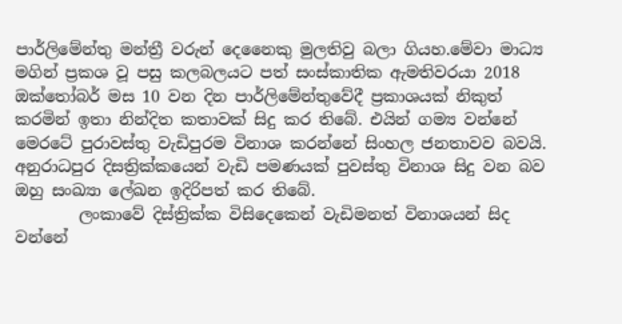පාර්ලිමේන්තු මන්ත්‍රී වරුන් දෙනෛකු මුලතිවු බලා ගියහ.මේවා මාධ්‍ය මගින් ප්‍රකශ වූ පසු කලබලයට පත් සංස්කාතික ඇමතිවරයා 2018 ඔක්තෝබර් මස 10 වන දින පාර්ලිමේන්තුවේදී ප්‍රකාශයක් නිකුත් කරමින් ඉතා නින්දිත කතාවක් සිදු කර තිබේ. එයින් ගම්‍ය වන්නේ මෙරටේ පුරාවස්තු වැඩිපුරම විනාශ කරන්නේ සිංහල ජනතාවව බවයි. අනුරාධපුර දිසත්‍රික්කයෙන් වැඩි පමණයක් පුවස්තු විනාශ සිදු වන බව ඔහු සංඛ්‍යා ලේඛන ඉදිරිපත් කර තිබේ.
        ලංකාවේ දිස්ත්‍රික්ක විසිදෙකෙන් වැඩිමනත් විනාශයන් සිද වන්නේ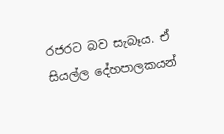රජරට බව සැබෑය. ඒ සියල්ල දේහපාලකයන්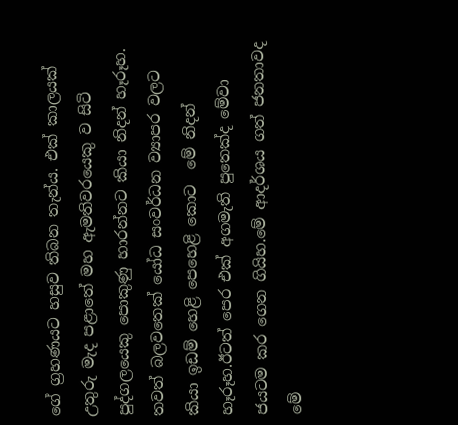ගේ ග්‍රහණයට හසුව තිබන තැන්ය. එක් කාලයක් උතුරු මැද පළාතේ මහ ඇමතිවරයෙකු ව සිටි පුද්ගලයෙකු පොකුණු හාරන්නට කියා නිදන් හෑරූහ. තවත් බලවතෙක් යෝධ සංවර්ධන ව්‍යාපර වලට කියා ඉඩම් හෙළි පෙහෙළි කොට  මේ නිදන් හෑරූහ.ඊටත් පෙර එක් අගමැති පුතෙක්ද මේවා ජයටම කර ගෙන ගියිහ.මේ ආදර්ශය ගත් ජනතාවද මේ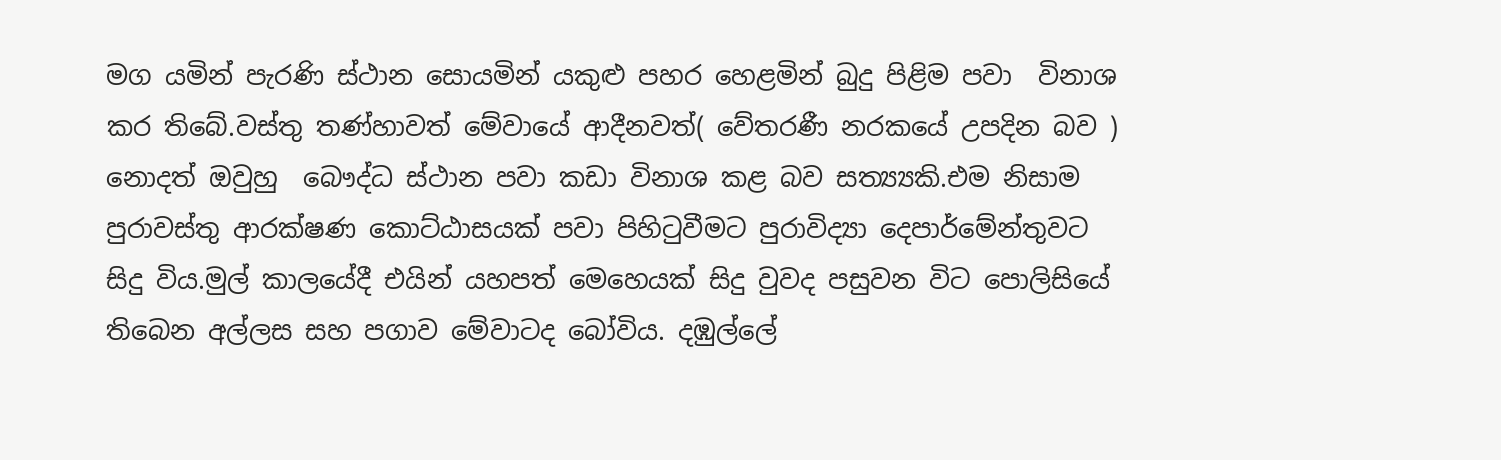මග යමින් පැරණි ස්ථාන සොයමින් යකුළු පහර හෙළමින් බුදු පිළිම පවා  විනාශ කර තිබේ.වස්තු තණ්හාවත් මේවායේ ආදීනවත්( වේතරණී නරකයේ උපදින බව ) නොදත් ඔවුහු  බෞද්ධ ස්ථාන පවා කඩා විනාශ කළ බව සත්‍ය්‍යකි.එම නිසාම පුරාවස්තු ආරක්ෂණ කොට්ඨාසයක් පවා පිහිටුවීමට පුරාවිද්‍යා දෙපාර්මේන්තුවට සිදු විය.මුල් කාලයේදී එයින් යහපත් මෙහෙයක් සිදු වුවද පසුවන විට පොලිසියේ තිබෙන අල්ලස සහ පගාව මේවාටද බෝවිය. දඹුල්ලේ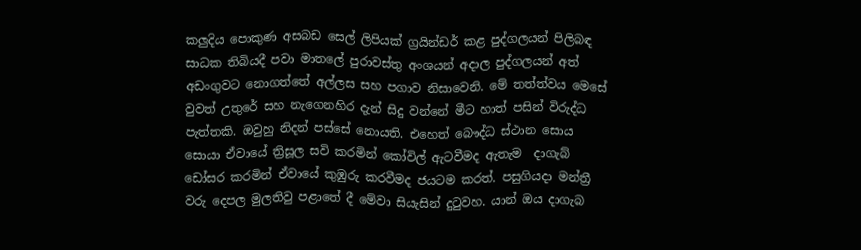කලුදිය පොකුණ අසබඩ සෙල් ලිපියක් ග්‍රයින්ඩර් කළ පුද්ගලයන් පිලිබඳ සාධක තිබියදී පවා මාතලේ පුරාවස්තු අංශයන් අදාල පුද්ගලයන් අත් අඩංගුවට නොගත්තේ අල්ලස සහ පගාව නිසාවෙනි. මේ තත්ත්වය මෙසේ වුවත් උතුරේ සහ නැගෙනහිර දැන් සිදු වන්නේ මීට හාත් පසින් විරුද්ධ පැත්තකි. ඔවුහු නිදන් පස්සේ නොයති. එහෙත් බෞද්ධ ස්ථාන සොය සොයා ඒවායේ ත්‍රිසූල සවි කරමින් කෝවිල් ඇටවීමද ඇතැම  දාගැබ් ඩෝසර කරමින් ඒවායේ කුඹුරු කරවීමද ජයටම කරත්. පසුගියදා මන්ත්‍රී වරු දෙපල මුලතිවු පළාතේ දී මේවා සියැසින් දුටුවහ. යාන් ඔය දාගැබ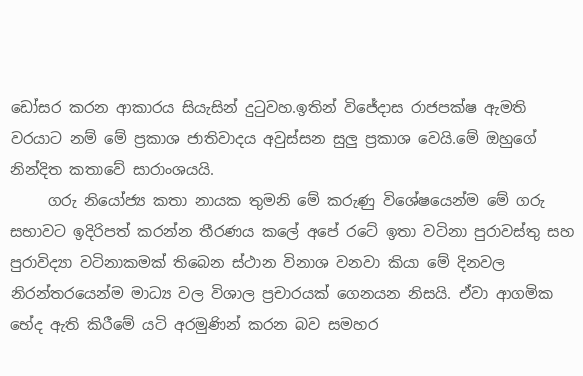ඩෝසර කරන ආකාරය සියැසින් දුටුවහ.ඉතින් විජේදාස රාජපක්ෂ ඇමති වරයාට නම් මේ ප්‍රකාශ ජාතිවාදය අවුස්සන සුලු ප්‍රකාශ වෙයි.මේ ඔහුගේ නින්දිත කතාවේ සාරාංශයයි.
     ගරු නියෝජ්‍ය කතා නායක තුමනි මේ කරුණු විශේෂයෙන්ම මේ ගරු සභාවට ඉදිරිපත් කරන්න තීරණය කලේ අපේ රටේ ඉතා වටිනා පුරාවස්තු සහ පුරාවිද්‍යා වටිනාකමක් තිබෙන ස්ථාන විනාශ වනවා කියා මේ දිනවල නිරන්තරයෙන්ම මාධ්‍ය වල විශාල ප්‍රචාරයක් ගෙනයන නිසයි. ඒවා ආගමික භේද ඇති කිරීමේ යටි අරමුණින් කරන බව සමහර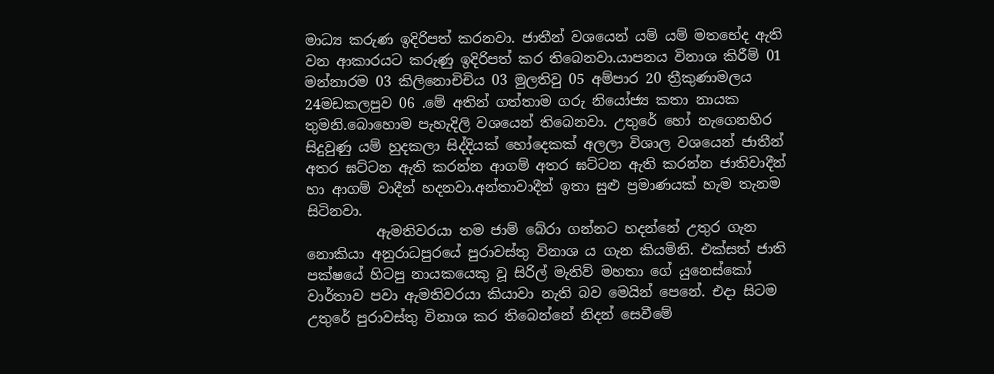මාධ්‍ය කරුණ ඉදිරිපත් කරනවා. ජාතීන් වශයෙන් යම් යම් මතභේද ඇති වන ආකාරයට කරුණු ඉදිරිපත් කර තිබෙනවා.යාපනය විනාශ කිරීම් 01 මන්නාරම 03 කිලිනොචිචිය 03 මුලතිවු 05 අම්පාර 20 ත්‍රීකුණාමලය 24මඩකලපුව 06 .මේ අතින් ගත්තාම ගරු නියෝජ්‍ය කතා නායක තුමනි.බොහොම පැහැදිලි වශයෙන් තිබෙනවා. උතුරේ හෝ නැගෙනහිර සිදුවුණු යම් හුදකලා සිද්දියක් හෝදෙකක් අලලා විශාල වශයෙන් ජාතීන් අතර ඝට්ටන ඇති කරන්න ආගම් අතර ඝට්ටන ඇති කරන්න ජාතිවාදීන් හා ආගම් වාදීන් හදනවා.අන්තාවාදීන් ඉතා සුළු ප්‍රමාණයක් හැම තැනම සිටිනවා.
          ඇමතිවරයා තම ජාම් බේරා ගන්නට හදන්නේ උතුර ගැන නොකියා අනුරාධපුරයේ පුරාවස්තු විනාශ ය ගැන කියමිනි. එක්සත් ජාති පක්ෂයේ හිටපු නායකයෙකු වූ සිරිල් මැතිව් මහතා ගේ යුනෙස්කෝ වාර්තාව පවා ඇමතිවරයා කියාවා නැති බව මෙයින් පෙනේ. එදා සිටම  උතුරේ පුරාවස්තු විනාශ කර තිබෙන්නේ නිදන් සෙවීමේ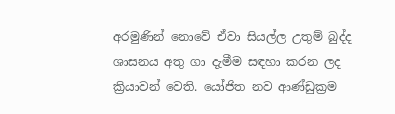අරමුණින් නොවේ ඒවා සියල්ල උතුම් බුද්ද ශාසනය අතු ගා දැමීම සඳහා කරන ලද ක්‍රියාවන් වෙති. යෝජිත නව ආණ්ඩුක්‍රම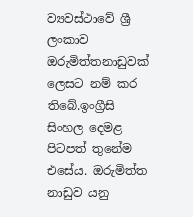ව්‍යවස්ථාවේ ශ්‍රී ලංකාව ඔරුමිත්තනාඩුවක් ලෙසට නම් කර තිබේ.ඉංග්‍රීසි සිංහල දෙමළ පිටපත් තුනේම එසේය. ඔරුමිත්ත නාඩුව යනු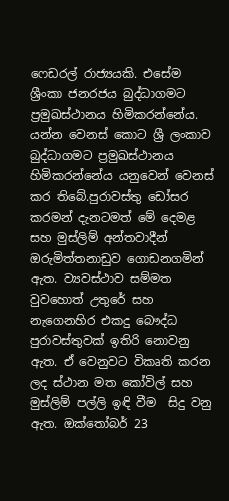ෆෙඩරල් රාජ්‍යයකි. එසේම ශ්‍රීංකා ජනරජය බුද්ධාගමට ප්‍රමුඛස්ථානය හිමිකරන්නේය. යන්න වෙනස් කොට ශ්‍රී ලංකාව බුද්ධාගමට ප්‍රමුඛස්ථානය හිමිකරන්නේය යනුවෙන් වෙනස් කර තිබේ.පුරාවස්තු ඩෝසර කරමන් දැනටමත් මේ දෙමළ සහ මුස්ලිම් අන්තවාදීන් ඔරුමිත්තනාඩුව ගොඩනගමින් ඇත. ව්‍යවස්ථාව සම්මත වුවහොත් උතුරේ සහ නැගෙනහිර එකදු බෞද්ධ පුරාවස්තුවක් ඉතිරි නොවනු ඇත. ඒ වෙනුවට විකෘති කරන ලද ස්ථාන මත කෝවිල් සහ මුස්ලිම් පල්ලි ඉඳි වීම  සිදු වනු ඇත. ඔක්තෝබර් 23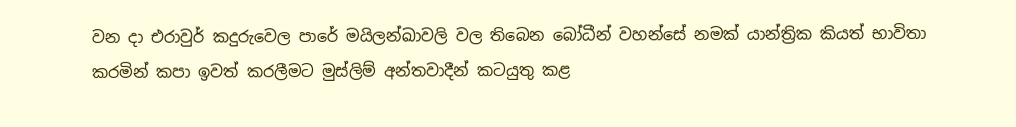වන දා එරාවුර් කදුරුවෙල පාරේ මයිලන්ඛාවලි වල තිබෙන බෝධීන් වහන්සේ නමක් යාන්ත්‍රික කියත් භාවිතා කරමින් කපා ඉවත් කරලීමට මුස්ලිම් අන්තවාදීන් කටයුතු කළ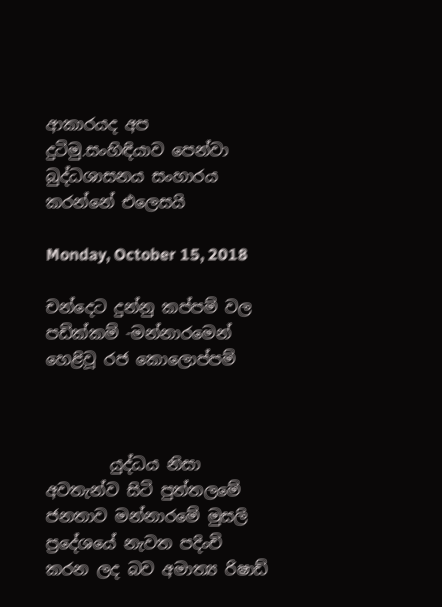ආකාරයද අප දුටිමු.සංහිඳියාව පෙන්වා බුද්ධශාසනය සංහාරය කරන්නේ එලෙසයි

Monday, October 15, 2018

චන්දෙට දුන්නු කප්පම් වල පඩික්කම් -මන්නාරමෙන් හෙළිවූ රජ කොලොප්පම්



        යුද්ධය නිසා අවතැන්ව සිටි පුත්තලමේ ජනතාව මන්නාරමේ මුසලි ප්‍රදේශයේ නැවත පදිංචි කරන ලද බව අමාත්‍ය රිෂාඩ්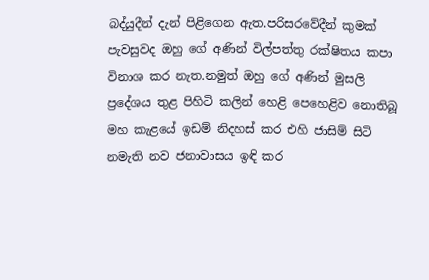බද්යුදීන් දැන් පිළිගෙන ඇත.පරිසරවේදීන් කුමක් පැවසුවද ඔහු ගේ අණින් විල්පත්තු රක්ෂිතය කපා විනාශ කර නැත.නමුත් ඔහු ගේ අණින් මුසලි ප්‍රදේශය තුළ පිහිටි කලින් හෙළි පෙහෙළිව නොතිබූ මහ කැළයේ ඉඩම් නිදහස් කර එහි ජාසිම් සිටි නමැති නව ජනාවාසය ඉඳි කර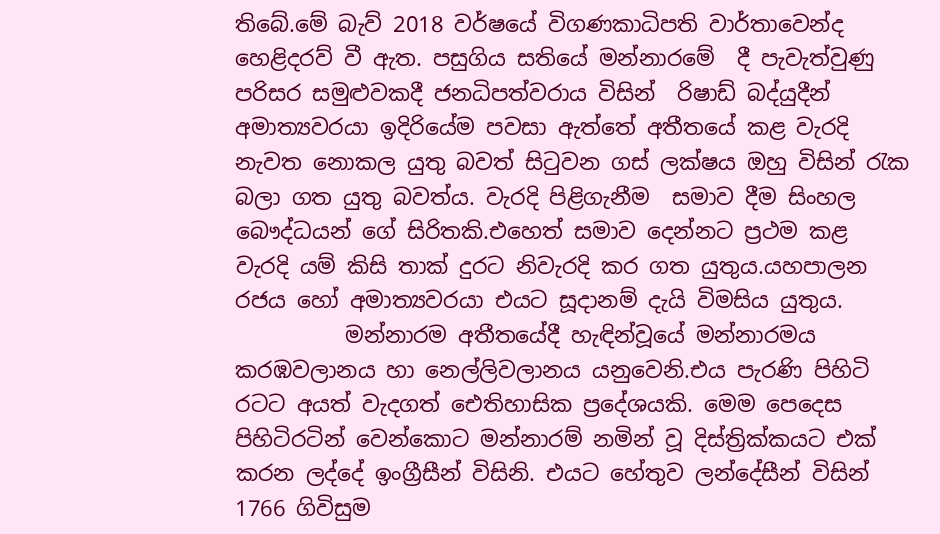තිබේ.මේ බැව් 2018 වර්ෂයේ විගණකාධිපති වාර්තාවෙන්ද හෙළිදරව් වී ඇත. පසුගිය සතියේ මන්නාරමේ  දී පැවැත්වුණු පරිසර සමුළුවකදී ජනධිපත්වරාය විසින්  රිෂාඩ් බද්යුදීන් අමාත්‍යවරයා ඉදිරියේම පවසා ඇත්තේ අතීතයේ කළ වැරදි නැවත නොකල යුතු බවත් සිටුවන ගස් ලක්ෂය ඔහු විසින් රැක බලා ගත යුතු බවත්ය. වැරදි පිළිගැනීම  සමාව දීම සිංහල බෞද්ධයන් ගේ සිරිතකි.එහෙත් සමාව දෙන්නට ප්‍රථම කළ වැරදි යම් කිසි තාක් දුරට නිවැරදි කර ගත යුතුය.යහපාලන රජය හෝ අමාත්‍යවරයා එයට සූදානම් දැයි විමසිය යුතුය.
          මන්නාරම අතීතයේදී හැඳින්වූයේ මන්නාරමය කරඹවලානය හා නෙල්ලිවලානය යනුවෙනි.එය පැරණි පිහිටි රටට අයත් වැදගත් ඓතිහාසික ප්‍රදේශයකි. මෙම පෙදෙස පිහිටිරටින් වෙන්කොට මන්නාරම් නමින් වූ දිස්ත්‍රික්කයට එක් කරන ලද්දේ ඉංග්‍රීසීන් විසිනි. එයට හේතුව ලන්දේසීන් විසින් 1766 ගිවිසුම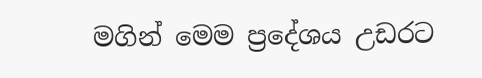මගින් මෙම ප්‍රදේශය උඩරට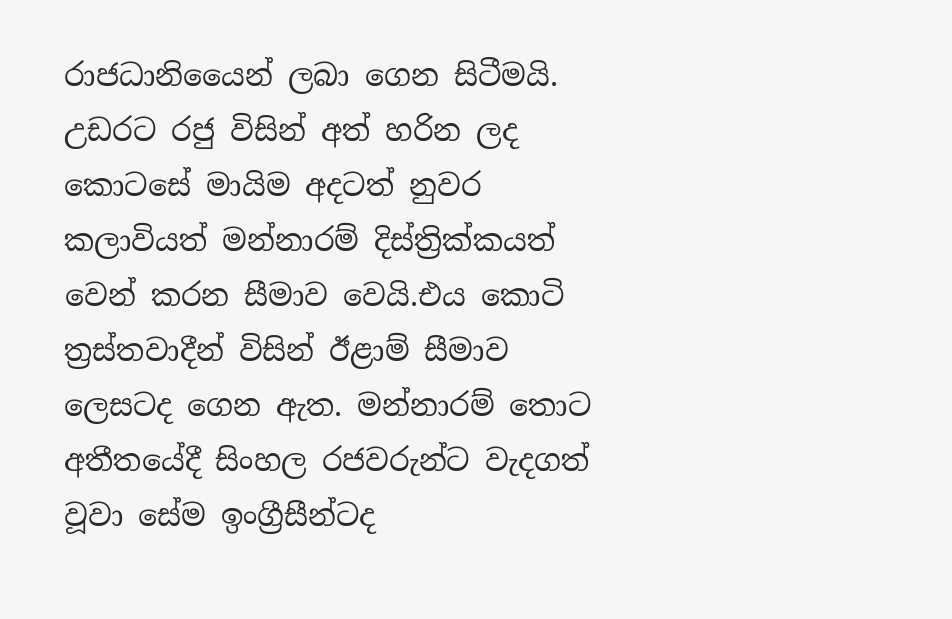රාජධානියෛන් ලබා ගෙන සිටීමයි. උඩරට රජු විසින් අත් හරින ලද කොටසේ මායිම අදටත් නුවර කලාවියත් මන්නාරම් දිස්ත්‍රික්කයත් වෙන් කරන සීමාව වෙයි.එය කොටි ත්‍රස්තවාදීන් විසින් ඊළාම් සීමාව ලෙසටද ගෙන ඇත. මන්නාරම් තොට අතීතයේදී සිංහල රජවරුන්ට වැදගත් වූවා සේම ඉංග්‍රීසීන්ටද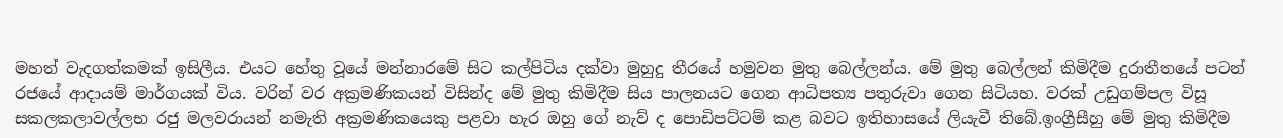මහත් වැදගත්කමක් ඉසිලීය. එයට හේතු වූයේ මන්නාරමේ සිට කල්පිටිය දක්වා මුහුදු තීරයේ හමුවන මුතු බෙල්ලන්ය. මේ මුතු බෙල්ලන් කිමිදීම දුරාතීතයේ පටන් රජයේ ආදායම් මාර්ගයක් විය. වරින් වර අක්‍රමණිකයන් විසින්ද මේ මුතු කිමිදීම සිය පාලනයට ගෙන ආධිපත්‍ය පතුරුවා ගෙන සිටියහ. වරක් උඩුගම්පල විසූ සකලකලාවල්ලභ රජු මලවරායන් නමැති අක්‍රමණිකයෙකු පළවා හැර ඔහු ගේ නැව් ද පොඩිපට්ටම් කළ බවට ඉතිහාසයේ ලියැවී තිබේ.ඉංග්‍රීසීහු මේ මුතු කිමිදීම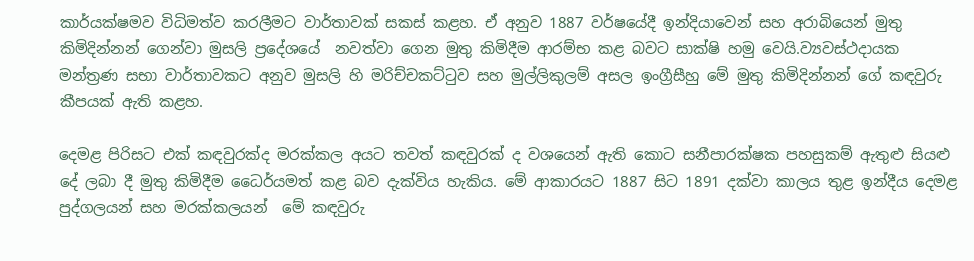කාර්යක්ෂමව විධිමත්ව කරලීමට වාර්තාවක් සකස් කළහ. ඒ අනුව 1887 වර්ෂයේදී ඉන්දියාවෙන් සහ අරාබියෙන් මුතු කිමිදින්නන් ගෙන්වා මුසලි ප්‍රදේශයේ  නවත්වා ගෙන මුතු කිමිදීම ආරම්භ කළ බවට සාක්ෂි හමු වෙයි.ව්‍යවස්ථදායක මන්ත්‍රණ සභා වාර්තාවකට අනුව මුසලි හි මරිච්චකට්ටුව සහ මුල්ලිකුලම් අසල ඉංග්‍රීසීහු මේ මුතු කිමිදින්නන් ගේ කඳවුරු කීපයක් ඇති කළහ.

දෙමළ පිරිසට එක් කඳවුරක්ද මරක්කල අයට තවත් කඳවුරක් ද වශයෙන් ඇති කොට සනීපාරක්ෂක පහසුකම් ඇතුළු සියළු දේ ලබා දී මුතු කිමිදීම ධෛර්යමත් කළ බව දැක්විය හැකිය. මේ ආකාරයට 1887 සිට 1891 දක්වා කාලය තුළ ඉන්දීය දෙමළ පුද්ගලයන් සහ මරක්කලයන්  මේ කඳවුරු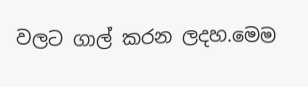වලට ගාල් කරන ලදහ.මෙම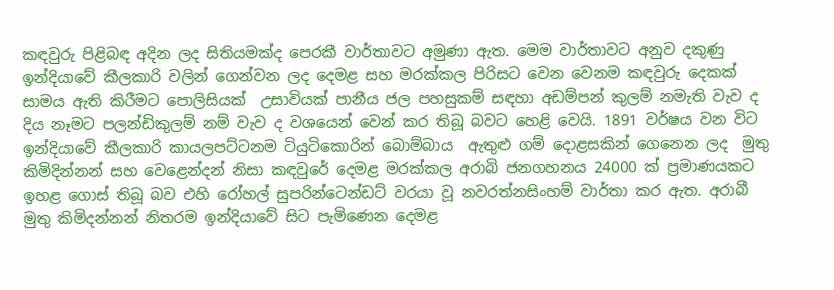කඳවුරු පිළිබඳ අදින ලද සිතියමක්ද පෙරකී වාර්තාවට අමුණා ඇත. මෙම වාර්තාවට අනුව දකුණු ඉන්දියාවේ කීලකාරි වලින් ගෙන්වන ලද දෙමළ සහ මරක්කල පිරිසට වෙන වෙනම කඳවුරු දෙකක් සාමය ඇති කිරීමට පොලිසියක්  උසාවියක් පානීය ජල පහසුකම් සඳහා අඩම්පන් කුලම් නමැති වැව ද දිය නෑමට පලන්ඩිකුලම් නම් වැව ද වශයෙන් වෙන් කර තිබූ බවට හෙළි වෙයි. 1891 වර්ෂය වන විට ඉන්දියාවේ කීලකාරි කායලපට්ටනම ටියුටිකොරින් බොම්බාය  ඇතුළු ගම් දොළසකින් ගෙනෙන ලද  මුතු කිමිදින්නන් සහ වෙළෙන්දන් නිසා කඳවුරේ දෙමළ මරක්කල අරාබි ජනගහනය 24000 ක් ප්‍රමාණයකට ඉහළ ගොස් තිබූ බව එහි රෝහල් සුපරින්ටෙන්ඩට් වරයා වූ නවරත්නසිංහම් වාර්තා කර ඇත. අරාබී මුතු කිමිදන්නන් නිතරම ඉන්දියාවේ සිට පැමිණෙන දෙමළ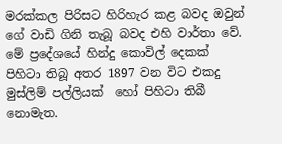මරක්කල පිරිසට හිරිහැර කළ බවද ඔවුන් ගේ වාඩි ගිනි තැබූ බවද එහි වාර්තා වේ. මේ ප්‍රදේශයේ හින්දු කොවිල් දෙකක් පිහිටා තිබූ අතර 1897 වන විට එකදු මුස්ලිම් පල්ලියක්  හෝ පිහිටා තිබී නොමැත.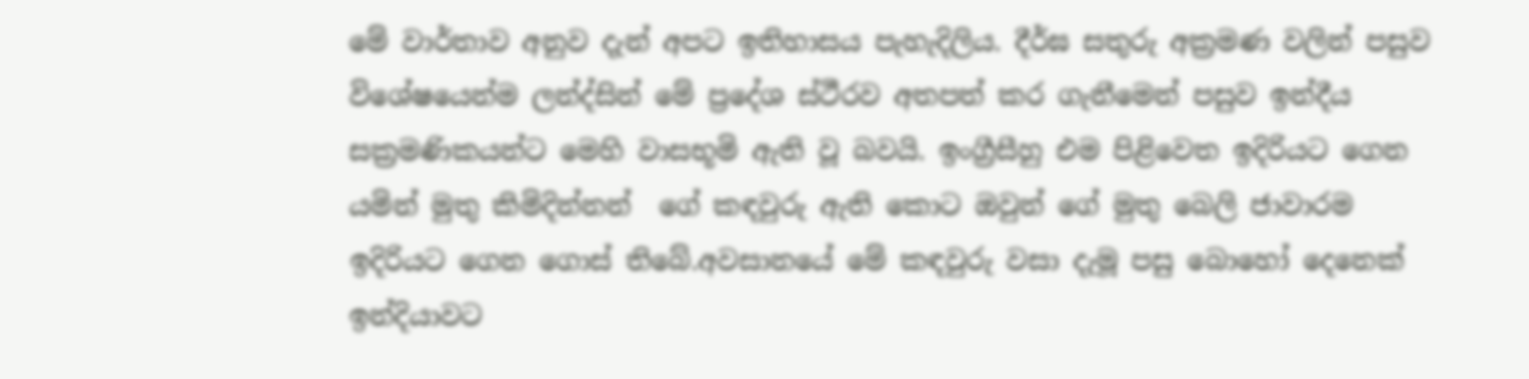මේ වාර්තාව අනුව දැන් අපට ඉතිහාසය පැහැදිලිය. දීර්ඝ සතුරු අක්‍රමණ වලින් පසුව විශේෂයෙන්ම ලන්ද්සින් මේ ප්‍රදේශ ස්ථීරව අතපත් කර ගැනීමෙන් පසුව ඉන්දීය සක්‍රමණිකයන්ට මෙහි වාසභූමි ඇති වූ බවයි. ඉංග්‍රීසීහු එම පිළිවෙත ඉදිරියට ගෙන යමින් මුතු කිමිදින්නන්  ගේ කඳවුරු ඇති කොට ඔවුන් ගේ මුතු බෙලි ජාවාරම ඉදිරියට ගෙන ගොස් තිබේ.අවසානයේ මේ කඳවුරු වසා දැමූ පසු බොහෝ දෙනෙක් ඉන්දියාවට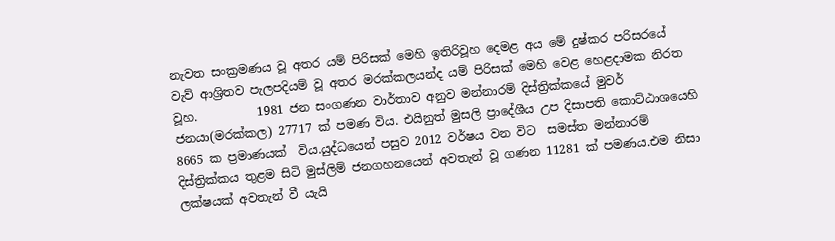නැවත සංක්‍රමණය වූ අතර යම් පිරිසක් මෙහි ඉතිරිවූහ දෙමළ අය මේ දුෂ්කර පරිසරයේ වැව් ආශ්‍රිතව පැලපදියම් වූ අතර මරක්කලයන්ද යම් පිරිසක් මෙහි වෙළ හෙළදාමක නිරත වූහ.          1981 ජන සංගණන වාර්තාව අනුව මන්නාරම් දිස්ත්‍රික්කයේ මුවර් ජනයා(මරක්කල) 27717 ක් පමණ විය. එයිනුත් මුසලි ප්‍රාදේශීය උප දිසාපති කොට්ඨාශයෙහි 8665 ක ප්‍රමාණයක්  විය.යුද්ධයෙන් පසුව 2012 වර්ෂය වන විට  සමස්ත මන්නාරම් දිස්ත්‍රික්කය තුළම සිටි මුස්ලිම් ජනගහනයෙන් අවතැන් වූ ගණන 11281 ක් පමණය.එම නිසා ලක්ෂයක් අවතැන් වී යැයි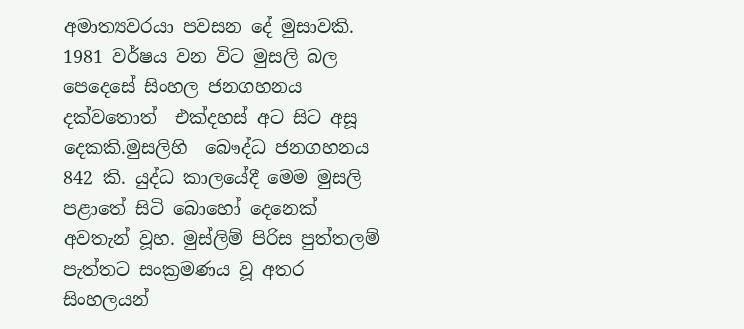අමාත්‍යවරයා පවසන දේ මුසාවකි. 1981 වර්ෂය වන විට මුසලි බල පෙදෙසේ සිංහල ජනගහනය දක්වතොත්  එක්දහස් අට සිට අසූ දෙකකි.මුසලිහි  බෞද්ධ ජනගහනය 842 කි. යුද්ධ කාලයේදී මෙම මුසලි පළාතේ සිටි බොහෝ දෙනෙක් අවතැන් වූහ. මුස්ලිම් පිරිස පුත්තලම් පැත්තට සංක්‍රමණය වූ අතර සිංහලයන්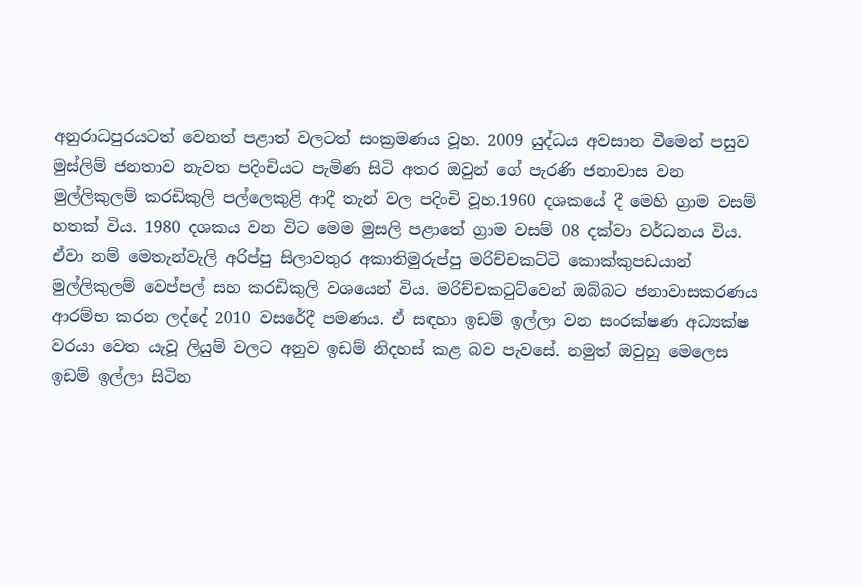අනුරාධපුරයටත් වෙනත් පළාත් වලටත් සංක්‍රමණය වූහ. 2009 යුද්ධය අවසාන වීමෙන් පසුව මුස්ලිම් ජනතාව නැවත පදිංචියට පැමිණ සිටි අතර ඔවුන් ගේ පැරණි ජනාවාස වන මුල්ලිකුලම් කරඩිකුලි පල්ලෙකුළි ආදී තැන් වල පදිංචි වූහ.1960 දශකයේ දී මෙහි ග්‍රාම වසම් හතක් විය. 1980 දශකය වන විට මෙම මුසලි පළාතේ ග්‍රාම වසම් 08 දක්වා වර්ධනය විය. ඒවා නම් මෙතැන්වැලි අරිප්පු සිලාවතුර අකාතිමුරුප්පු මරිච්චකට්ටි කොක්කුපඩයාන් මුල්ලිකුලම් වෙප්පල් සහ කරඩිකුලි වශයෙන් විය. මරිච්චකටුට්වෙන් ඔබ්බට ජනාවාසකරණය ආරම්භ කරන ලද්දේ 2010 වසරේදී පමණය. ඒ සඳහා ඉඩම් ඉල්ලා වන සංරක්ෂණ අධ්‍යක්ෂ වරයා වෙත යැවූ ලියුම් වලට අනුව ඉඩම් නිදහස් කළ බව පැවසේ. නමුත් ඔවුහු මෙලෙස ඉඩම් ඉල්ලා සිටින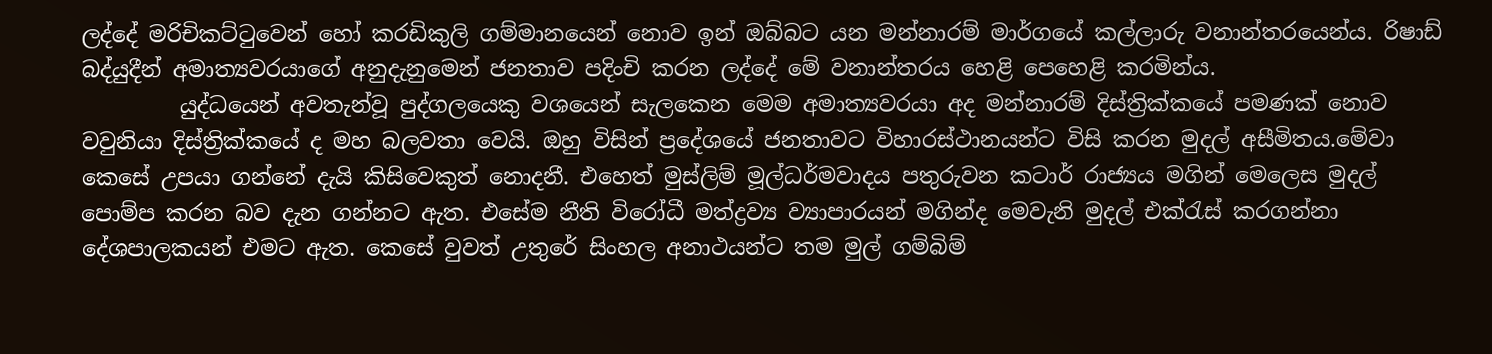ලද්දේ මරිචිකට්ටුවෙන් හෝ කරඩිකුලි ගම්මානයෙන් නොව ඉන් ඔබ්බට යන මන්නාරම් මාර්ගයේ කල්ලාරු වනාන්තරයෙන්ය. රිෂාඩ් බද්යුදීන් අමාත්‍යවරයාගේ අනුදැනුමෙන් ජනතාව පදිංචි කරන ලද්දේ මේ වනාන්තරය හෙළි පෙහෙළි කරමින්ය.
         යුද්ධයෙන් අවතැන්වූ පුද්ගලයෙකු වශයෙන් සැලකෙන මෙම අමාත්‍යවරයා අද මන්නාරම් දිස්ත්‍රික්කයේ පමණක් නොව වවුනියා දිස්ත්‍රික්කයේ ද මහ බලවතා වෙයි. ඔහු විසින් ප්‍රදේශයේ ජනතාවට විහාරස්ථානයන්ට විසි කරන මුදල් අසීමිතය.මේවා කෙසේ උපයා ගන්නේ දැයි කිසිවෙකුත් නොදනී. එහෙත් මුස්ලිම් මූල්ධර්මවාදය පතුරුවන කටාර් රාජ්‍යය මගින් මෙලෙස මුදල් පොම්ප කරන බව දැන ගන්නට ඇත. එසේම නීති විරෝධී මත්ද්‍රව්‍ය ව්‍යාපාරයන් මගින්ද මෙවැනි මුදල් එක්රැස් කරගන්නා දේශපාලකයන් එමට ඇත. කෙසේ වුවත් උතුරේ සිංහල අනාථයන්ට තම මුල් ගම්බිම්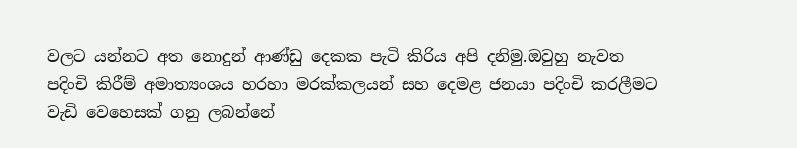වලට යන්නට අත නොදුන් ආණ්ඩු දෙකක පැටි කිරිය අපි දනිමු.ඔවුහු නැවත පදිංචි කිරීම් අමාත්‍යංශය හරහා මරක්කලයන් සහ දෙමළ ජනයා පදිංචි කරලීමට වැඩි වෙහෙසක් ගනු ලබන්නේ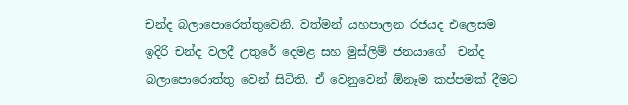චන්ද බලාපොරෙත්තුවෙනි. වත්මන් යහපාලන රජයද එලෙසම ඉදිරි චන්ද වලදී උතුරේ දෙමළ සහ මුස්ලිම් ජනයාගේ  චන්ද බලාපොරොත්තු වෙන් සිටිති. ඒ වෙනුවෙන් ඕනෑම කප්පමක් දීමට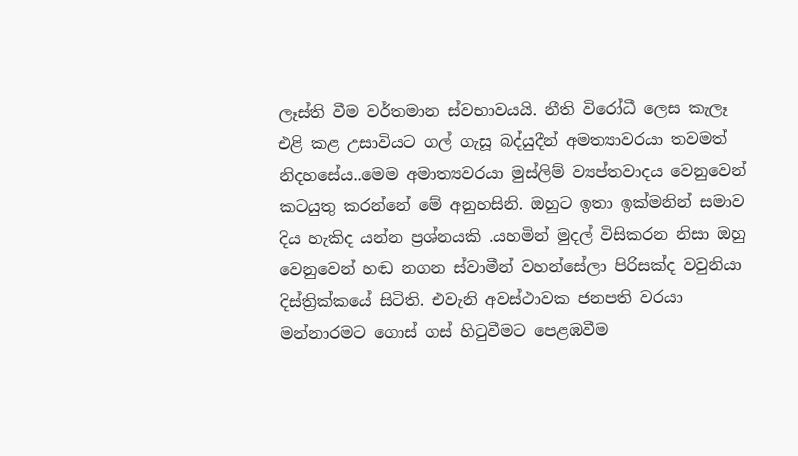ලෑස්ති වීම වර්තමාන ස්වභාවයයි. නීති විරෝධී ලෙස කැලෑ එළි කළ උසාවියට ගල් ගැසූ බද්යුදීන් අමත්‍යාවරයා තවමත් නිදහසේය..මෙම අමාත්‍යවරයා මුස්ලිම් ව්‍යප්තවාදය වෙනුවෙන් කටයුතු කරන්නේ මේ අනුහසිනි. ඔහුට ඉතා ඉක්මනින් සමාව දිය හැකිද යන්න ප්‍රශ්නයකි .යහමින් මුදල් විසිකරන නිසා ඔහු වෙනුවෙන් හඬ නගන ස්වාමීන් වහන්සේලා පිරිසක්ද වවුනියා දිස්ත්‍රික්කයේ සිටිති. එවැනි අවස්ථාවක ජනපති වරයා මන්නාරමට ගොස් ගස් හිටුවීමට පෙළඹවීම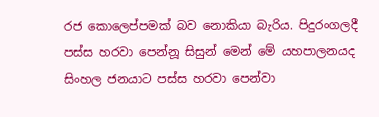රජ කොලෙප්පමක් බව නොකියා බැරිය. පිදුරංගලදී පස්ස හරවා පෙන්නූ සිසුන් මෙන් මේ යහපාලනයද සිංහල ජනයාට පස්ස හරවා පෙන්වා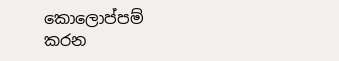කොලොප්පම් කරන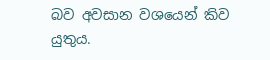බව අවසාන වශයෙන් කිව යුතුය.